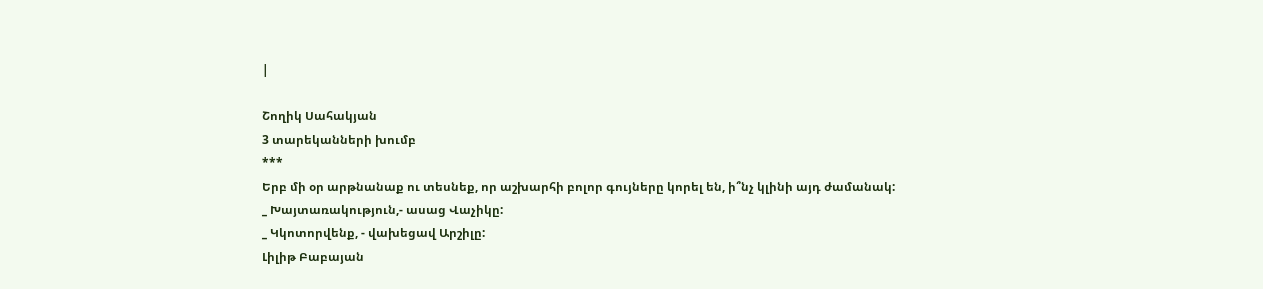|

Շողիկ Սահակյան
3 տարեկանների խումբ
***
Երբ մի օր արթնանաք ու տեսնեք, որ աշխարհի բոլոր գույները կորել են, ի՞նչ կլինի այդ ժամանակ:
_ Խայտառակություն,- ասաց Վաչիկը:
_ Կկոտորվենք, - վախեցավ Արշիլը:
Լիլիթ Բաբայան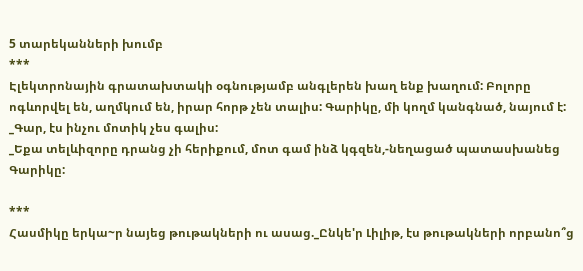5 տարեկանների խումբ
***
Էլեկտրոնային գրատախտակի օգնությամբ անգլերեն խաղ ենք խաղում: Բոլորը ոգևորվել են, աղմկում են, իրար հորթ չեն տալիս: Գարիկը, մի կողմ կանգնած, նայում է:
_Գար, էս ինչու մոտիկ չես գալիս:
_Եքա տելևիզորը դրանց չի հերիքում, մոտ գամ ինձ կգզեն,-նեղացած պատասխանեց Գարիկը:

***
Հասմիկը երկա~ր նայեց թութակների ու ասաց._Ընկե'ր Լիլիթ, էս թութակների որբանո՞ց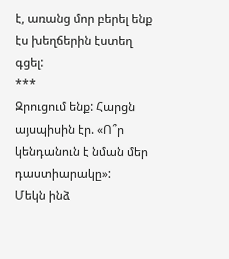է, առանց մոր բերել ենք էս խեղճերին էստեղ գցել:
***
Զրուցում ենք: Հարցն այսպիսին էր. «Ո՞ր կենդանուն է նման մեր դաստիարակը»:
Մեկն ինձ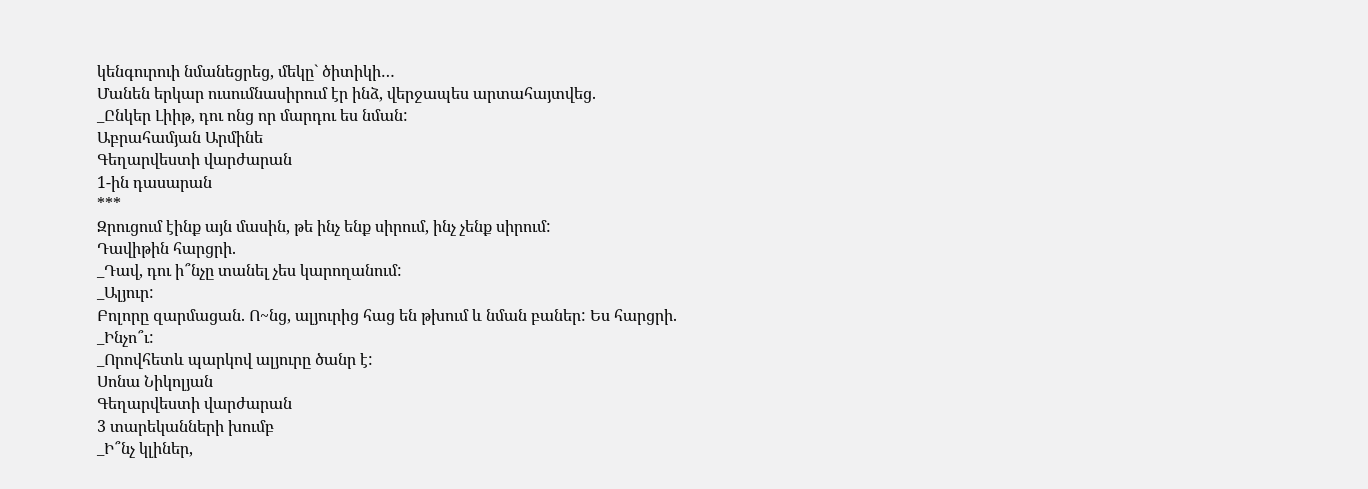կենգուրուի նմանեցրեց, մեկը` ծիտիկի…
Մանեն երկար ուսումնասիրում էր ինձ, վերջապես արտահայտվեց.
_Ընկեր Լիիթ, դու ոնց որ մարդու ես նման:
Աբրահամյան Արմինե
Գեղարվեստի վարժարան
1-ին դասարան
***
Զրուցում էինք այն մասին, թե ինչ ենք սիրում, ինչ չենք սիրում:
Դավիթին հարցրի.
_Դավ, դու ի՞նչը տանել չես կարողանում:
_Ալյուր:
Բոլորը զարմացան. Ո~նց, ալյուրից հաց են թխում և նման բաներ: Ես հարցրի.
_Ինչո՞ւ:
_Որովհետև պարկով ալյուրը ծանր է:
Սոնա Նիկոլյան
Գեղարվեստի վարժարան
3 տարեկանների խումբ
_Ի՞նչ կլիներ,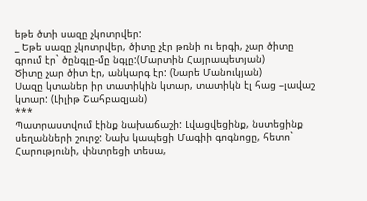եթե ծտի սազը չկոտրվեր:
_ Եթե սազը չկոտրվեր, ծիտը չէր թռնի ու երգի, չար ծիտը գրում էր` ծընգլը-մը նգլը:(Մարտին Հայրապետյան)
Ծիտը չար ծիտ էր, անկարգ էր: (Նարե Մանուկյան)
Սազը կտաներ իր տատիկին կտար, տատիկն էլ հաց –լավաշ կտար: (Լիլիթ Շահբազյան)
***
Պատրաստվում էինք նախաճաշի: Լվացվեցինք, նստեցինք սեղանների շուրջ: Նախ կապեցի Մագիի գոգնոցը, հետո` Հարությունի, փնտրեցի տեսա,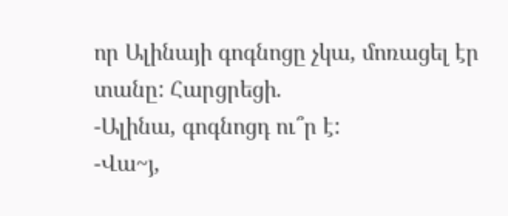որ Ալինայի գոգնոցը չկա, մոռացել էր տանը: Հարցրեցի.
-Ալինա, գոգնոցդ ու՞ր է:
-Վա~յ,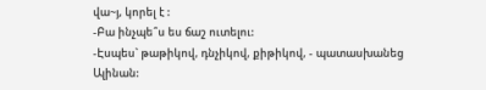վա~յ, կորել է :
-Բա ինչպե՞ս ես ճաշ ուտելու:
-Էսպես` թաթիկով, դնչիկով, քիթիկով, - պատասխանեց Ալինան: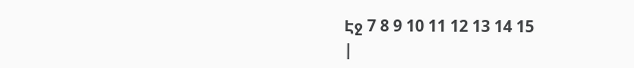Էջ 7 8 9 10 11 12 13 14 15
|